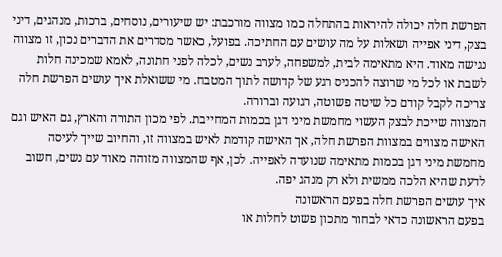הפרשת חלה יכולה להיראות בהתחלה כמו מצווה מורכבת: יש שיעורים, נוסחים, ברכות, מנהגים, דיני בצק, דיני אפייה ושאלות על מה עושים עם החתיכה. בפועל, כאשר מסדרים את הדברים נכון, זו מצווה נגישה מאוד. היא מתאימה לבית, למשפחה, לערב נשים, לכלה לפני חתונה, לאמא שמכינה חלות לשבת או לכל מי שרוצה להכניס רגע של קדושה לתוך המטבח. מי ששואלת איך עושים הפרשת חלה צריכה לקבל קודם כל שיטה פשוטה, רגועה וברורה.
המצווה שייכת לבצק העשוי מחמשת מיני דגן בכמות המחייבת. לפי מכון התורה והארץ, גם האיש וגם האישה מצווים במצוות הפרשת חלה, אך האישה קודמת לאיש במצווה זו, והחיוב שייך לעיסה מחמשת מיני דגן בכמות מתאימה שנועדה לאפייה. לכן, אף שהמצווה מזוהה מאוד עם נשים, חשוב לדעת שהיא הלכה ממשית ולא רק מנהג יפה.
איך עושים הפרשת חלה בפעם הראשונה
בפעם הראשונה כדאי לבחור מתכון פשוט לחלות או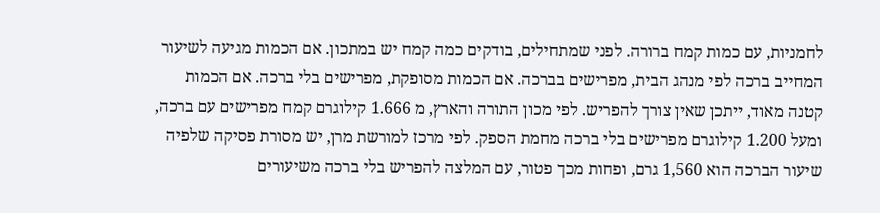לחמניות, עם כמות קמח ברורה. לפני שמתחילים, בודקים כמה קמח יש במתכון. אם הכמות מגיעה לשיעור המחייב ברכה לפי מנהג הבית, מפרישים בברכה. אם הכמות מסופקת, מפרישים בלי ברכה. אם הכמות קטנה מאוד, ייתכן שאין צורך להפריש. לפי מכון התורה והארץ, מ 1.666 קילוגרם קמח מפרישים עם ברכה, ומעל 1.200 קילוגרם מפרישים בלי ברכה מחמת הספק. לפי מרכז למורשת מרן, יש מסורת פסיקה שלפיה שיעור הברכה הוא 1,560 גרם, ופחות מכך פטור, עם המלצה להפריש בלי ברכה משיעורים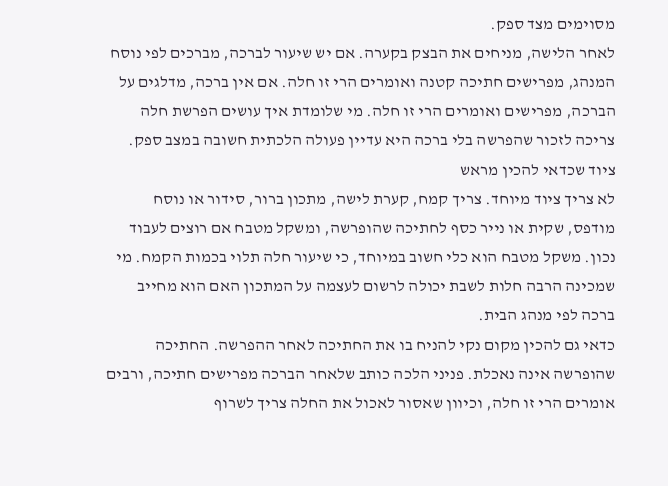מסוימים מצד ספק.
לאחר הלישה, מניחים את הבצק בקערה. אם יש שיעור לברכה, מברכים לפי נוסח המנהג, מפרישים חתיכה קטנה ואומרים הרי זו חלה. אם אין ברכה, מדלגים על הברכה, מפרישים ואומרים הרי זו חלה. מי שלומדת איך עושים הפרשת חלה צריכה לזכור שהפרשה בלי ברכה היא עדיין פעולה הלכתית חשובה במצב ספק.
ציוד שכדאי להכין מראש
לא צריך ציוד מיוחד. צריך קמח, קערת לישה, מתכון ברור, סידור או נוסח מודפס, שקית או נייר כסף לחתיכה שהופרשה, ומשקל מטבח אם רוצים לעבוד נכון. משקל מטבח הוא כלי חשוב במיוחד, כי שיעור חלה תלוי בכמות הקמח. מי שמכינה הרבה חלות לשבת יכולה לרשום לעצמה על המתכון האם הוא מחייב ברכה לפי מנהג הבית.
כדאי גם להכין מקום נקי להניח בו את החתיכה לאחר ההפרשה. החתיכה שהופרשה אינה נאכלת. פניני הלכה כותב שלאחר הברכה מפרישים חתיכה, ורבים אומרים הרי זו חלה, וכיוון שאסור לאכול את החלה צריך לשרוף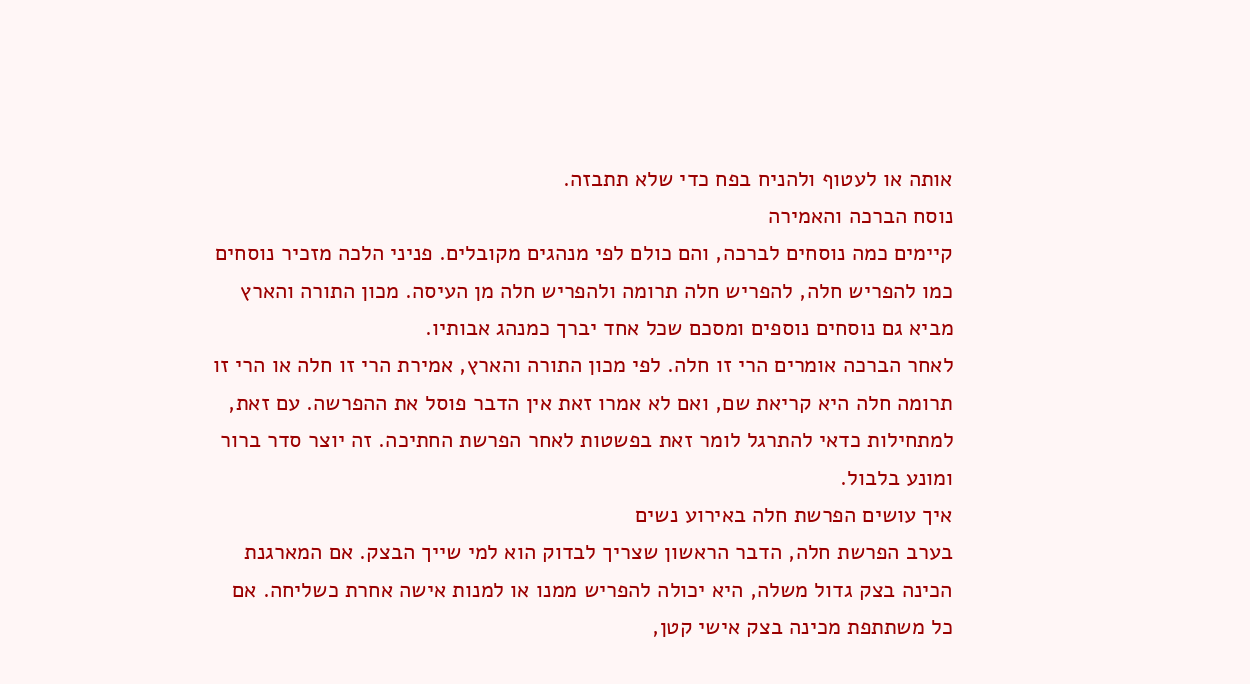אותה או לעטוף ולהניח בפח כדי שלא תתבזה.
נוסח הברכה והאמירה
קיימים כמה נוסחים לברכה, והם כולם לפי מנהגים מקובלים. פניני הלכה מזכיר נוסחים כמו להפריש חלה, להפריש חלה תרומה ולהפריש חלה מן העיסה. מכון התורה והארץ מביא גם נוסחים נוספים ומסכם שכל אחד יברך כמנהג אבותיו.
לאחר הברכה אומרים הרי זו חלה. לפי מכון התורה והארץ, אמירת הרי זו חלה או הרי זו תרומה חלה היא קריאת שם, ואם לא אמרו זאת אין הדבר פוסל את ההפרשה. עם זאת, למתחילות כדאי להתרגל לומר זאת בפשטות לאחר הפרשת החתיכה. זה יוצר סדר ברור ומונע בלבול.
איך עושים הפרשת חלה באירוע נשים
בערב הפרשת חלה, הדבר הראשון שצריך לבדוק הוא למי שייך הבצק. אם המארגנת הכינה בצק גדול משלה, היא יכולה להפריש ממנו או למנות אישה אחרת כשליחה. אם כל משתתפת מכינה בצק אישי קטן,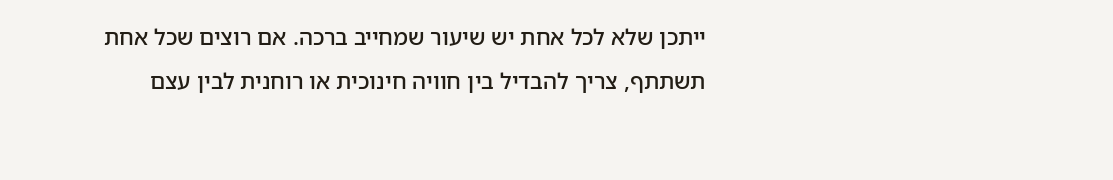ייתכן שלא לכל אחת יש שיעור שמחייב ברכה. אם רוצים שכל אחת תשתתף, צריך להבדיל בין חוויה חינוכית או רוחנית לבין עצם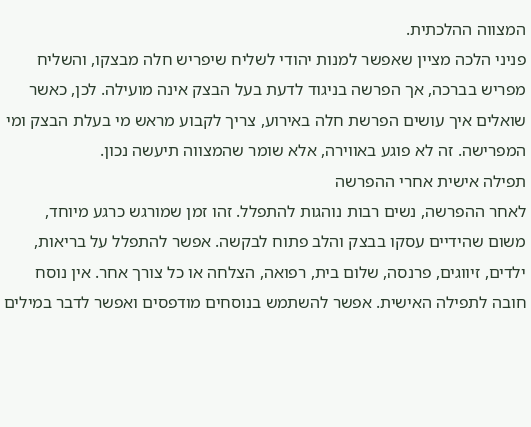המצווה ההלכתית.
פניני הלכה מציין שאפשר למנות יהודי לשליח שיפריש חלה מבצקו, והשליח מפריש בברכה, אך הפרשה בניגוד לדעת בעל הבצק אינה מועילה. לכן, כאשר שואלים איך עושים הפרשת חלה באירוע, צריך לקבוע מראש מי בעלת הבצק ומי המפרישה. זה לא פוגע באווירה, אלא שומר שהמצווה תיעשה נכון.
תפילה אישית אחרי ההפרשה
לאחר ההפרשה, נשים רבות נוהגות להתפלל. זהו זמן שמורגש כרגע מיוחד, משום שהידיים עסקו בבצק והלב פתוח לבקשה. אפשר להתפלל על בריאות, ילדים, זיווגים, פרנסה, שלום בית, רפואה, הצלחה או כל צורך אחר. אין נוסח חובה לתפילה האישית. אפשר להשתמש בנוסחים מודפסים ואפשר לדבר במילים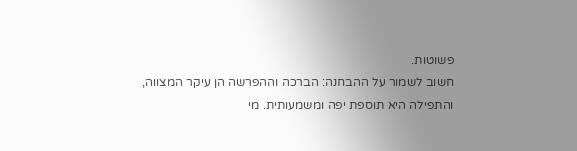פשוטות.
חשוב לשמור על ההבחנה: הברכה וההפרשה הן עיקר המצווה, והתפילה היא תוספת יפה ומשמעותית. מי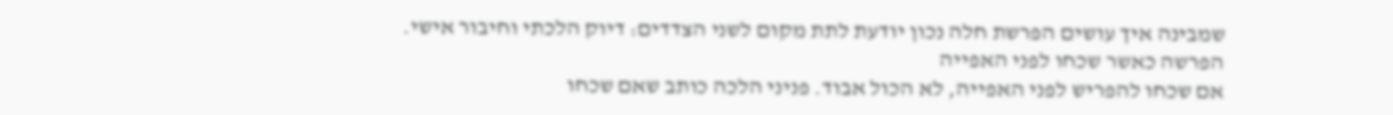שמבינה איך עושים הפרשת חלה נכון יודעת לתת מקום לשני הצדדים: דיוק הלכתי וחיבור אישי.
הפרשה כאשר שכחו לפני האפייה
אם שכחו להפריש לפני האפייה, לא הכול אבוד. פניני הלכה כותב שאם שכחו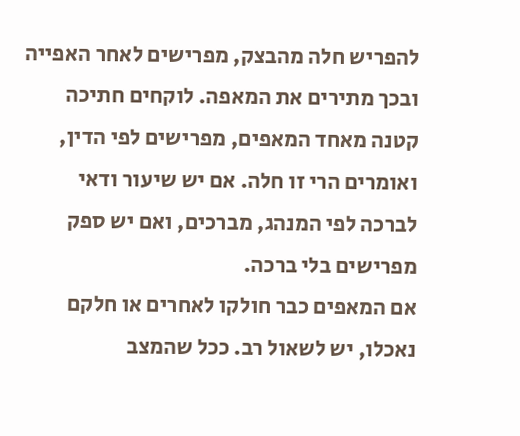להפריש חלה מהבצק, מפרישים לאחר האפייה ובכך מתירים את המאפה. לוקחים חתיכה קטנה מאחד המאפים, מפרישים לפי הדין, ואומרים הרי זו חלה. אם יש שיעור ודאי לברכה לפי המנהג, מברכים, ואם יש ספק מפרישים בלי ברכה.
אם המאפים כבר חולקו לאחרים או חלקם נאכלו, יש לשאול רב. ככל שהמצב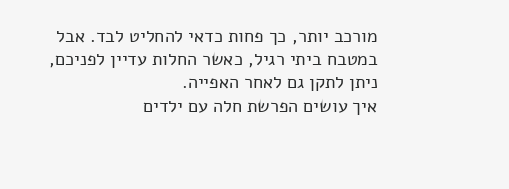מורכב יותר, כך פחות כדאי להחליט לבד. אבל במטבח ביתי רגיל, כאשר החלות עדיין לפניכם, ניתן לתקן גם לאחר האפייה.
איך עושים הפרשת חלה עם ילדים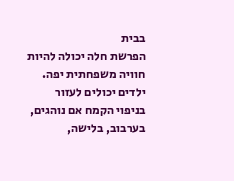בבית
הפרשת חלה יכולה להיות חוויה משפחתית יפה. ילדים יכולים לעזור בניפוי הקמח אם נוהגים, בערבוב, בלישה,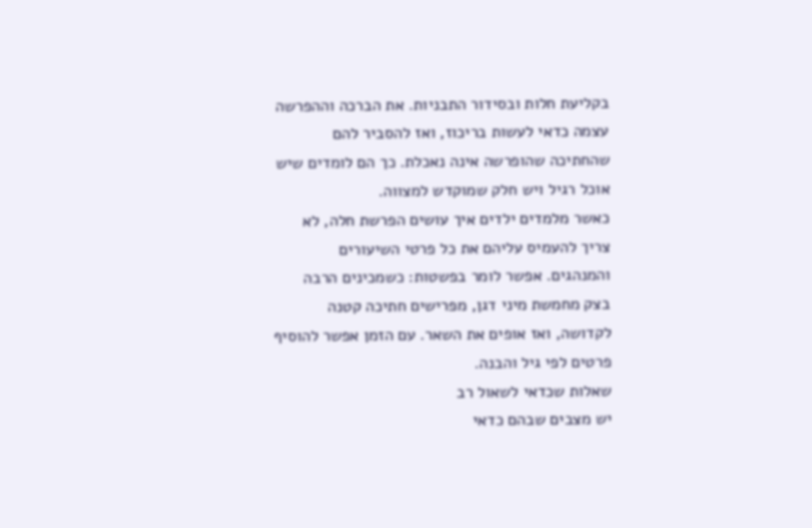בקליעת חלות ובסידור התבניות. את הברכה וההפרשה עצמה כדאי לעשות בריכוז, ואז להסביר להם שהחתיכה שהופרשה אינה נאכלת. כך הם לומדים שיש אוכל רגיל ויש חלק שמוקדש למצווה.
כאשר מלמדים ילדים איך עושים הפרשת חלה, לא צריך להעמיס עליהם את כל פרטי השיעורים והמנהגים. אפשר לומר בפשטות: כשמכינים הרבה בצק מחמשת מיני דגן, מפרישים חתיכה קטנה לקדושה, ואז אופים את השאר. עם הזמן אפשר להוסיף פרטים לפי גיל והבנה.
שאלות שכדאי לשאול רב
יש מצבים שבהם כדאי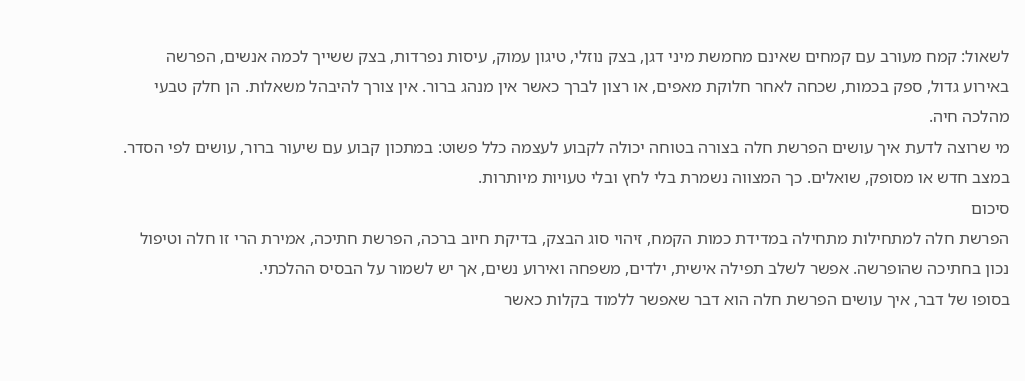לשאול: קמח מעורב עם קמחים שאינם מחמשת מיני דגן, בצק נוזלי, טיגון עמוק, עיסות נפרדות, בצק ששייך לכמה אנשים, הפרשה באירוע גדול, ספק בכמות, שכחה לאחר חלוקת מאפים, או רצון לברך כאשר אין מנהג ברור. אין צורך להיבהל משאלות. הן חלק טבעי מהלכה חיה.
מי שרוצה לדעת איך עושים הפרשת חלה בצורה בטוחה יכולה לקבוע לעצמה כלל פשוט: במתכון קבוע עם שיעור ברור, עושים לפי הסדר. במצב חדש או מסופק, שואלים. כך המצווה נשמרת בלי לחץ ובלי טעויות מיותרות.
סיכום
הפרשת חלה למתחילות מתחילה במדידת כמות הקמח, זיהוי סוג הבצק, בדיקת חיוב ברכה, הפרשת חתיכה, אמירת הרי זו חלה וטיפול נכון בחתיכה שהופרשה. אפשר לשלב תפילה אישית, ילדים, משפחה ואירוע נשים, אך יש לשמור על הבסיס ההלכתי.
בסופו של דבר, איך עושים הפרשת חלה הוא דבר שאפשר ללמוד בקלות כאשר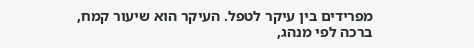מפרידים בין עיקר לטפל. העיקר הוא שיעור קמח, ברכה לפי מנהג,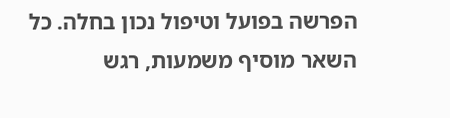הפרשה בפועל וטיפול נכון בחלה. כל השאר מוסיף משמעות, רגש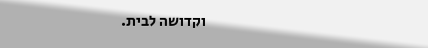וקדושה לבית.